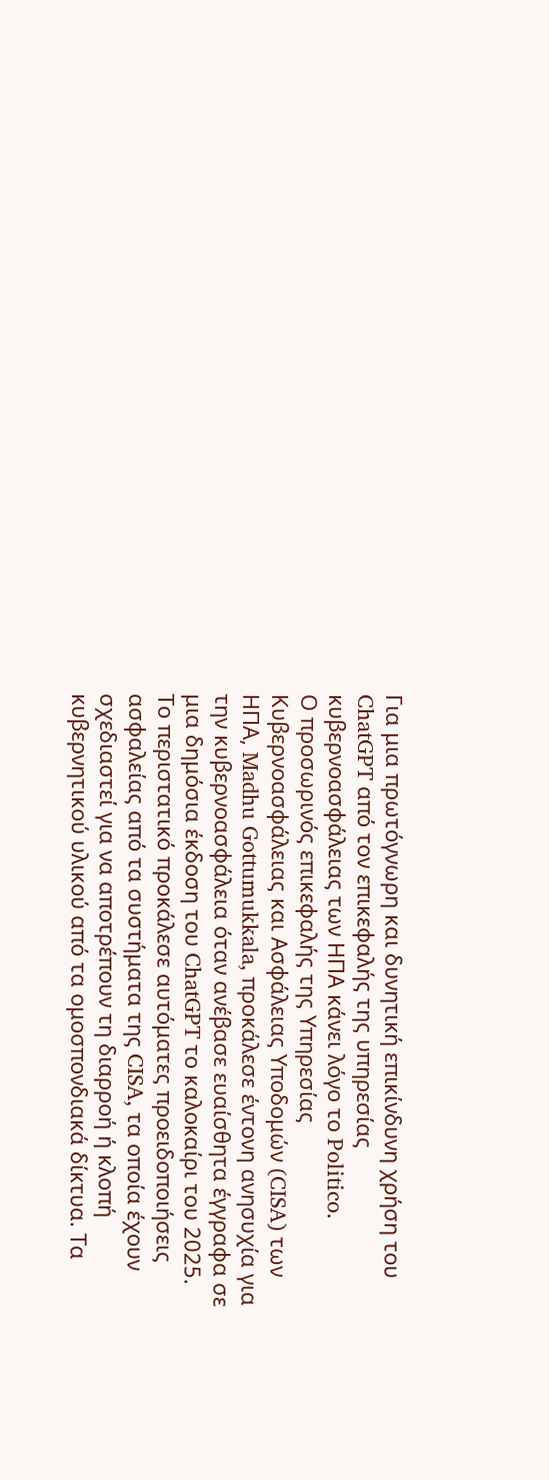Για μια πρωτόγνωρη και δυνητική επικίνδυνη χρήση του ChatGPT από τον επικεφαλής της υπηρεσίας κυβερνοασφάλειας των ΗΠΑ κάνει λόγο το Politico.
Ο προσωρινός επικεφαλής της Υπηρεσίας Κυβερνοασφάλειας και Ασφάλειας Υποδομών (CISA) των ΗΠΑ, Madhu Gottumukkala, προκάλεσε έντονη ανησυχία για την κυβερνοασφάλεια όταν ανέβασε ευαίσθητα έγγραφα σε μια δημόσια έκδοση του ChatGPT το καλοκαίρι του 2025.
Το περιστατικό προκάλεσε αυτόματες προειδοποιήσεις ασφαλείας από τα συστήματα της CISA, τα οποία έχουν σχεδιαστεί για να αποτρέπουν τη διαρροή ή κλοπή κυβερνητικού υλικού από τα ομοσπονδιακά δίκτυα. Τα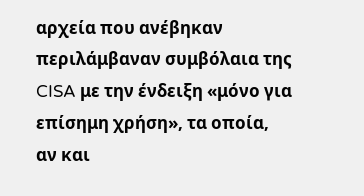αρχεία που ανέβηκαν περιλάμβαναν συμβόλαια της CISA με την ένδειξη «μόνο για επίσημη χρήση», τα οποία, αν και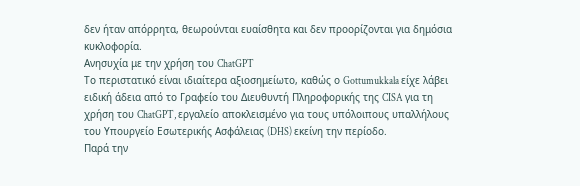δεν ήταν απόρρητα, θεωρούνται ευαίσθητα και δεν προορίζονται για δημόσια κυκλοφορία.
Ανησυχία με την χρήση του ChatGPT
Το περιστατικό είναι ιδιαίτερα αξιοσημείωτο, καθώς ο Gottumukkala είχε λάβει ειδική άδεια από το Γραφείο του Διευθυντή Πληροφορικής της CISA για τη χρήση του ChatGPT, εργαλείο αποκλεισμένο για τους υπόλοιπους υπαλλήλους του Υπουργείο Εσωτερικής Ασφάλειας (DHS) εκείνη την περίοδο.
Παρά την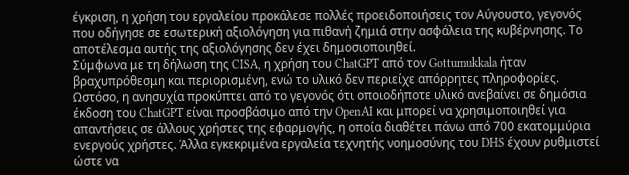έγκριση, η χρήση του εργαλείου προκάλεσε πολλές προειδοποιήσεις τον Αύγουστο, γεγονός που οδήγησε σε εσωτερική αξιολόγηση για πιθανή ζημιά στην ασφάλεια της κυβέρνησης. Το αποτέλεσμα αυτής της αξιολόγησης δεν έχει δημοσιοποιηθεί.
Σύμφωνα με τη δήλωση της CISA, η χρήση του ChatGPT από τον Gottumukkala ήταν βραχυπρόθεσμη και περιορισμένη, ενώ το υλικό δεν περιείχε απόρρητες πληροφορίες. Ωστόσο, η ανησυχία προκύπτει από το γεγονός ότι οποιοδήποτε υλικό ανεβαίνει σε δημόσια έκδοση του ChatGPT είναι προσβάσιμο από την OpenAI και μπορεί να χρησιμοποιηθεί για απαντήσεις σε άλλους χρήστες της εφαρμογής, η οποία διαθέτει πάνω από 700 εκατομμύρια ενεργούς χρήστες. Άλλα εγκεκριμένα εργαλεία τεχνητής νοημοσύνης του DHS έχουν ρυθμιστεί ώστε να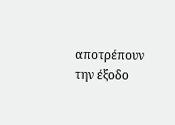αποτρέπουν την έξοδο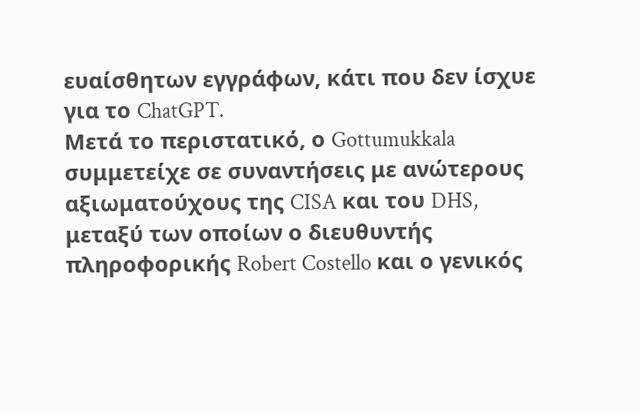ευαίσθητων εγγράφων, κάτι που δεν ίσχυε για το ChatGPT.
Μετά το περιστατικό, ο Gottumukkala συμμετείχε σε συναντήσεις με ανώτερους αξιωματούχους της CISA και του DHS, μεταξύ των οποίων ο διευθυντής πληροφορικής Robert Costello και ο γενικός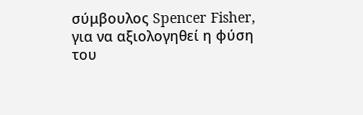σύμβουλος Spencer Fisher, για να αξιολογηθεί η φύση του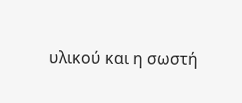υλικού και η σωστή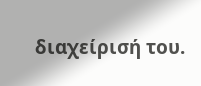διαχείρισή του.